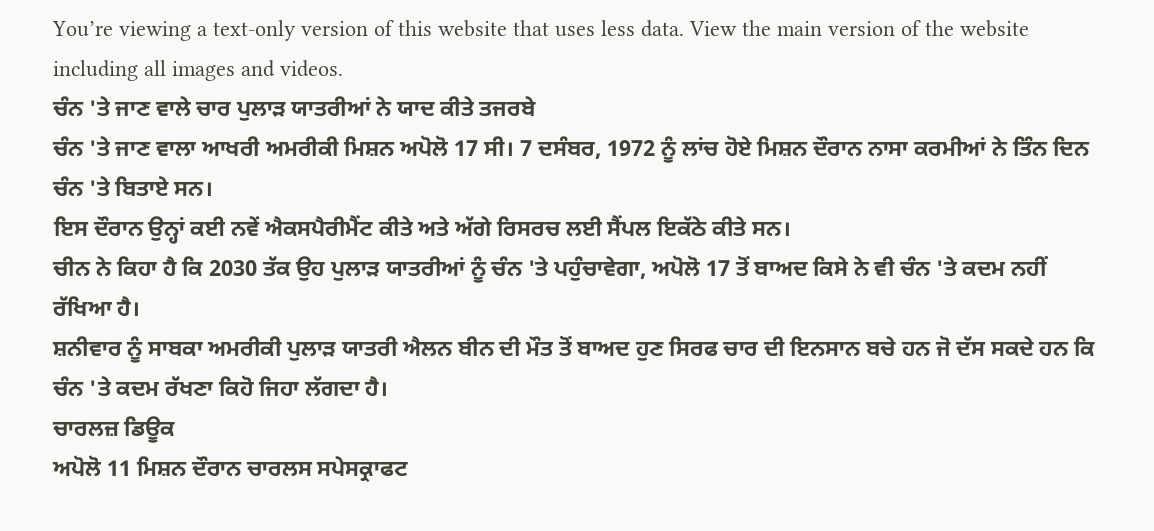You’re viewing a text-only version of this website that uses less data. View the main version of the website including all images and videos.
ਚੰਨ 'ਤੇ ਜਾਣ ਵਾਲੇ ਚਾਰ ਪੁਲਾੜ ਯਾਤਰੀਆਂ ਨੇ ਯਾਦ ਕੀਤੇ ਤਜਰਬੇ
ਚੰਨ 'ਤੇ ਜਾਣ ਵਾਲਾ ਆਖਰੀ ਅਮਰੀਕੀ ਮਿਸ਼ਨ ਅਪੋਲੋ 17 ਸੀ। 7 ਦਸੰਬਰ, 1972 ਨੂੰ ਲਾਂਚ ਹੋਏ ਮਿਸ਼ਨ ਦੌਰਾਨ ਨਾਸਾ ਕਰਮੀਆਂ ਨੇ ਤਿੰਨ ਦਿਨ ਚੰਨ 'ਤੇ ਬਿਤਾਏ ਸਨ।
ਇਸ ਦੌਰਾਨ ਉਨ੍ਹਾਂ ਕਈ ਨਵੇਂ ਐਕਸਪੈਰੀਮੈਂਟ ਕੀਤੇ ਅਤੇ ਅੱਗੇ ਰਿਸਰਚ ਲਈ ਸੈਂਪਲ ਇਕੱਠੇ ਕੀਤੇ ਸਨ।
ਚੀਨ ਨੇ ਕਿਹਾ ਹੈ ਕਿ 2030 ਤੱਕ ਉਹ ਪੁਲਾੜ ਯਾਤਰੀਆਂ ਨੂੰ ਚੰਨ 'ਤੇ ਪਹੁੰਚਾਵੇਗਾ, ਅਪੋਲੋ 17 ਤੋਂ ਬਾਅਦ ਕਿਸੇ ਨੇ ਵੀ ਚੰਨ 'ਤੇ ਕਦਮ ਨਹੀਂ ਰੱਖਿਆ ਹੈ।
ਸ਼ਨੀਵਾਰ ਨੂੰ ਸਾਬਕਾ ਅਮਰੀਕੀ ਪੁਲਾੜ ਯਾਤਰੀ ਐਲਨ ਬੀਨ ਦੀ ਮੌਤ ਤੋਂ ਬਾਅਦ ਹੁਣ ਸਿਰਫ ਚਾਰ ਦੀ ਇਨਸਾਨ ਬਚੇ ਹਨ ਜੋ ਦੱਸ ਸਕਦੇ ਹਨ ਕਿ ਚੰਨ 'ਤੇ ਕਦਮ ਰੱਖਣਾ ਕਿਹੋ ਜਿਹਾ ਲੱਗਦਾ ਹੈ।
ਚਾਰਲਜ਼ ਡਿਊਕ
ਅਪੋਲੋ 11 ਮਿਸ਼ਨ ਦੌਰਾਨ ਚਾਰਲਸ ਸਪੇਸਕ੍ਰਾਫਟ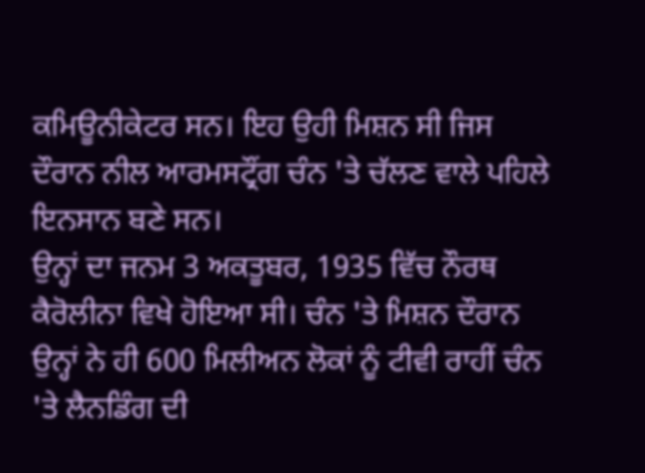ਕਮਿਊਨੀਕੇਟਰ ਸਨ। ਇਹ ਉਹੀ ਮਿਸ਼ਨ ਸੀ ਜਿਸ ਦੌਰਾਨ ਨੀਲ ਆਰਮਸਟ੍ਰੌਂਗ ਚੰਨ 'ਤੇ ਚੱਲਣ ਵਾਲੇ ਪਹਿਲੇ ਇਨਸਾਨ ਬਣੇ ਸਨ।
ਉਨ੍ਹਾਂ ਦਾ ਜਨਮ 3 ਅਕਤੂਬਰ, 1935 ਵਿੱਚ ਨੌਰਥ ਕੈਰੋਲੀਨਾ ਵਿਖੇ ਹੋਇਆ ਸੀ। ਚੰਨ 'ਤੇ ਮਿਸ਼ਨ ਦੌਰਾਨ ਉਨ੍ਹਾਂ ਨੇ ਹੀ 600 ਮਿਲੀਅਨ ਲੋਕਾਂ ਨੂੰ ਟੀਵੀ ਰਾਹੀਂ ਚੰਨ 'ਤੇ ਲੈਨਡਿੰਗ ਦੀ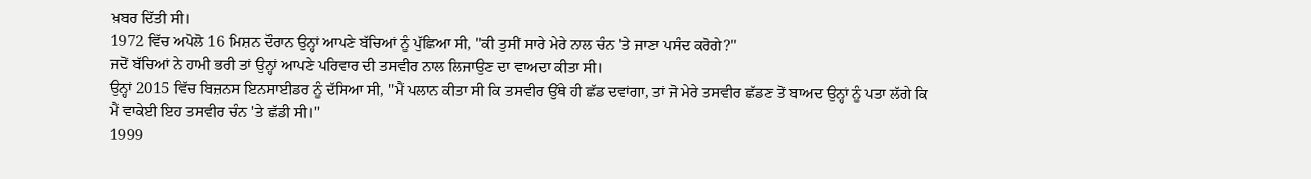ਖ਼ਬਰ ਦਿੱਤੀ ਸੀ।
1972 ਵਿੱਚ ਅਪੋਲੋ 16 ਮਿਸ਼ਨ ਦੌਰਾਨ ਉਨ੍ਹਾਂ ਆਪਣੇ ਬੱਚਿਆਂ ਨੂੰ ਪੁੱਛਿਆ ਸੀ, ''ਕੀ ਤੁਸੀਂ ਸਾਰੇ ਮੇਰੇ ਨਾਲ ਚੰਨ 'ਤੇ ਜਾਣਾ ਪਸੰਦ ਕਰੋਗੇ?''
ਜਦੋਂ ਬੱਚਿਆਂ ਨੇ ਹਾਮੀ ਭਰੀ ਤਾਂ ਉਨ੍ਹਾਂ ਆਪਣੇ ਪਰਿਵਾਰ ਦੀ ਤਸਵੀਰ ਨਾਲ ਲਿਜਾਉਣ ਦਾ ਵਾਅਦਾ ਕੀਤਾ ਸੀ।
ਉਨ੍ਹਾਂ 2015 ਵਿੱਚ ਬਿਜ਼ਨਸ ਇਨਸਾਈਡਰ ਨੂੰ ਦੱਸਿਆ ਸੀ, ''ਮੈਂ ਪਲਾਨ ਕੀਤਾ ਸੀ ਕਿ ਤਸਵੀਰ ਉੱਥੇ ਹੀ ਛੱਡ ਦਵਾਂਗਾ, ਤਾਂ ਜੋ ਮੇਰੇ ਤਸਵੀਰ ਛੱਡਣ ਤੋਂ ਬਾਅਦ ਉਨ੍ਹਾਂ ਨੂੰ ਪਤਾ ਲੱਗੇ ਕਿ ਮੈਂ ਵਾਕੇਈ ਇਹ ਤਸਵੀਰ ਚੰਨ 'ਤੇ ਛੱਡੀ ਸੀ।''
1999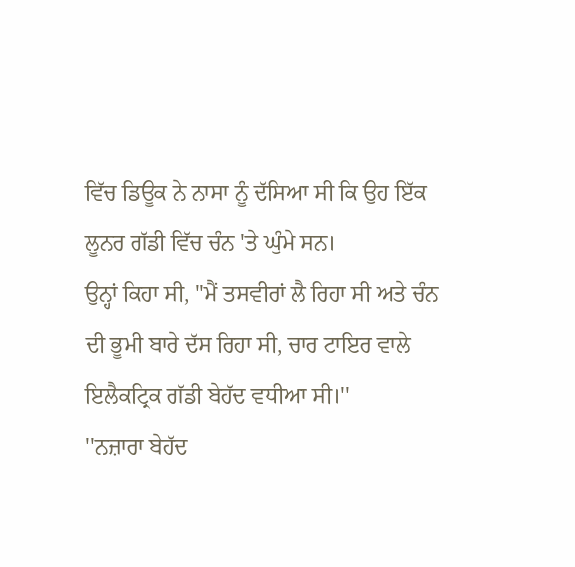ਵਿੱਚ ਡਿਊਕ ਨੇ ਨਾਸਾ ਨੂੰ ਦੱਸਿਆ ਸੀ ਕਿ ਉਹ ਇੱਕ ਲੂਨਰ ਗੱਡੀ ਵਿੱਚ ਚੰਨ 'ਤੇ ਘੁੰਮੇ ਸਨ।
ਉਨ੍ਹਾਂ ਕਿਹਾ ਸੀ, ''ਮੈਂ ਤਸਵੀਰਾਂ ਲੈ ਰਿਹਾ ਸੀ ਅਤੇ ਚੰਨ ਦੀ ਭੂਮੀ ਬਾਰੇ ਦੱਸ ਰਿਹਾ ਸੀ, ਚਾਰ ਟਾਇਰ ਵਾਲੇ ਇਲੈਕਟ੍ਰਿਕ ਗੱਡੀ ਬੇਹੱਦ ਵਧੀਆ ਸੀ।''
''ਨਜ਼ਾਰਾ ਬੇਹੱਦ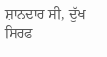ਸ਼ਾਨਦਾਰ ਸੀ, ਦੁੱਖ ਸਿਰਫ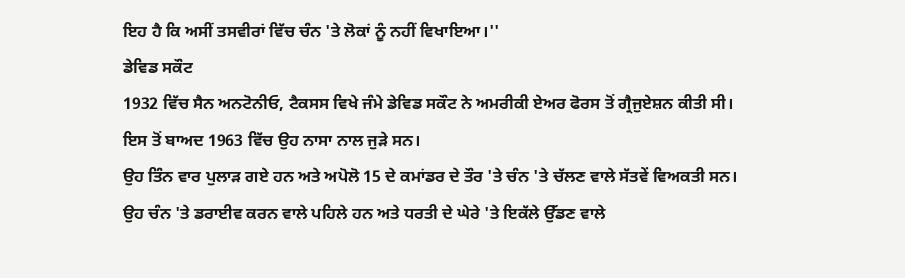ਇਹ ਹੈ ਕਿ ਅਸੀਂ ਤਸਵੀਰਾਂ ਵਿੱਚ ਚੰਨ 'ਤੇ ਲੋਕਾਂ ਨੂੰ ਨਹੀਂ ਵਿਖਾਇਆ।''
ਡੇਵਿਡ ਸਕੌਟ
1932 ਵਿੱਚ ਸੈਨ ਅਨਟੋਨੀਓ, ਟੈਕਸਸ ਵਿਖੇ ਜੰਮੇ ਡੇਵਿਡ ਸਕੌਟ ਨੇ ਅਮਰੀਕੀ ਏਅਰ ਫੋਰਸ ਤੋਂ ਗ੍ਰੈਜੁਏਸ਼ਨ ਕੀਤੀ ਸੀ। ਇਸ ਤੋਂ ਬਾਅਦ 1963 ਵਿੱਚ ਉਹ ਨਾਸਾ ਨਾਲ ਜੁੜੇ ਸਨ।
ਉਹ ਤਿੰਨ ਵਾਰ ਪੁਲਾੜ ਗਏ ਹਨ ਅਤੇ ਅਪੋਲੋ 15 ਦੇ ਕਮਾਂਡਰ ਦੇ ਤੌਰ 'ਤੇ ਚੰਨ 'ਤੇ ਚੱਲਣ ਵਾਲੇ ਸੱਤਵੇਂ ਵਿਅਕਤੀ ਸਨ।
ਉਹ ਚੰਨ 'ਤੇ ਡਰਾਈਵ ਕਰਨ ਵਾਲੇ ਪਹਿਲੇ ਹਨ ਅਤੇ ਧਰਤੀ ਦੇ ਘੇਰੇ 'ਤੇ ਇਕੱਲੇ ਉੱਡਣ ਵਾਲੇ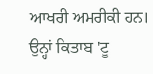ਆਖਰੀ ਅਮਰੀਕੀ ਹਨ।
ਉਨ੍ਹਾਂ ਕਿਤਾਬ 'ਟੂ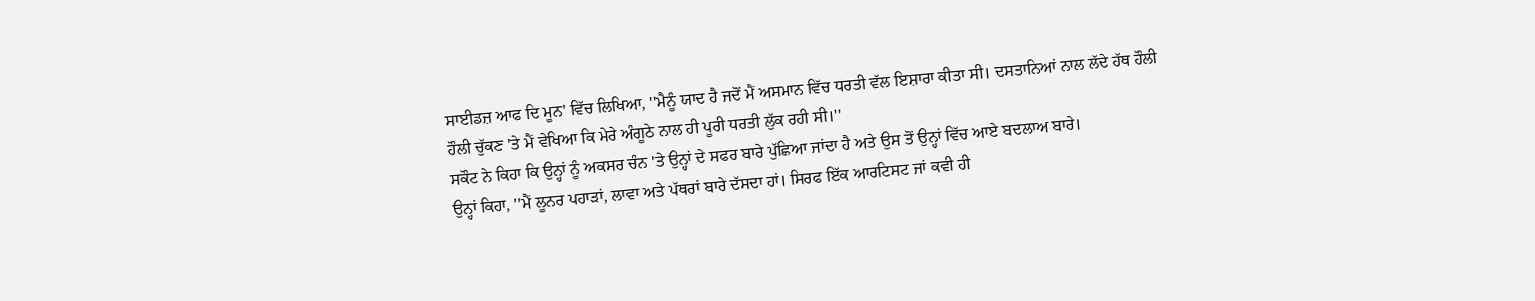ਸਾਈਡਜ਼ ਆਫ ਦਿ ਮੂਨ' ਵਿੱਚ ਲਿਖਿਆ, ''ਮੈਨੂੰ ਯਾਦ ਹੈ ਜਦੋਂ ਮੈਂ ਅਸਮਾਨ ਵਿੱਚ ਧਰਤੀ ਵੱਲ ਇਸ਼ਾਰਾ ਕੀਤਾ ਸੀ। ਦਸਤਾਨਿਆਂ ਨਾਲ ਲੱਦੇ ਹੱਥ ਹੌਲੀ ਹੌਲੀ ਚੁੱਕਣ 'ਤੇ ਮੈਂ ਵੇਖਿਆ ਕਿ ਮੇਰੇ ਅੰਗੂਠੇ ਨਾਲ ਹੀ ਪੂਰੀ ਧਰਤੀ ਲੁੱਕ ਰਹੀ ਸੀ।''
ਸਕੌਟ ਨੇ ਕਿਹਾ ਕਿ ਉਨ੍ਹਾਂ ਨੂੰ ਅਕਸਰ ਚੰਨ 'ਤੇ ਉਨ੍ਹਾਂ ਦੇ ਸਫਰ ਬਾਰੇ ਪੁੱਛਿਆ ਜਾਂਦਾ ਹੈ ਅਤੇ ਉਸ ਤੋਂ ਉਨ੍ਹਾਂ ਵਿੱਚ ਆਏ ਬਦਲਾਅ ਬਾਰੇ।
ਉਨ੍ਹਾਂ ਕਿਹਾ, ''ਮੈਂ ਲੂਨਰ ਪਹਾੜਾਂ, ਲਾਵਾ ਅਤੇ ਪੱਥਰਾਂ ਬਾਰੇ ਦੱਸਦਾ ਹਾਂ। ਸਿਰਫ ਇੱਕ ਆਰਟਿਸਟ ਜਾਂ ਕਵੀ ਹੀ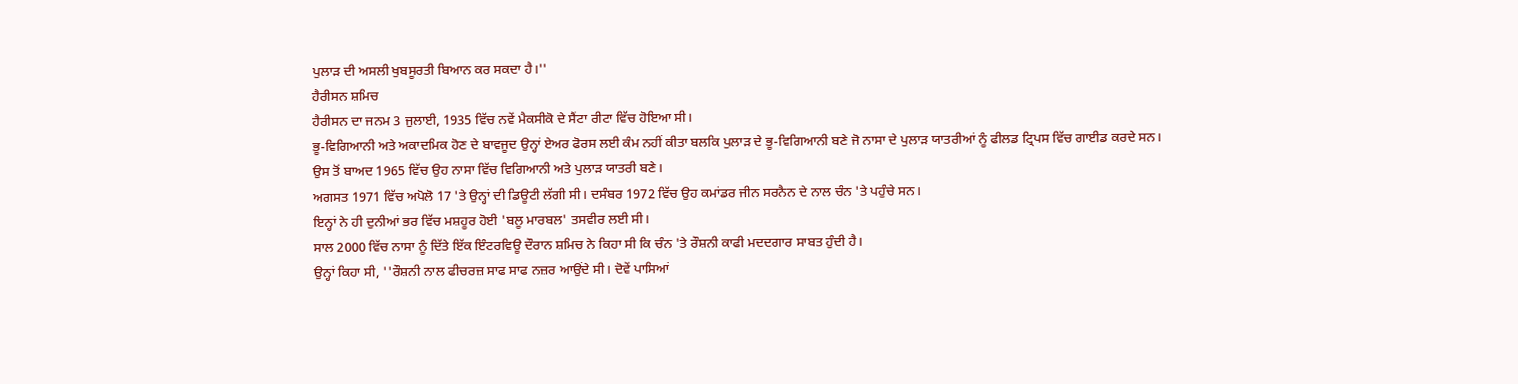ਪੁਲਾੜ ਦੀ ਅਸਲੀ ਖੁਬਸੂਰਤੀ ਬਿਆਨ ਕਰ ਸਕਦਾ ਹੈ।''
ਹੈਰੀਸਨ ਸ਼ਮਿਚ
ਹੈਰੀਸਨ ਦਾ ਜਨਮ 3 ਜੁਲਾਈ, 1935 ਵਿੱਚ ਨਵੇਂ ਮੈਕਸੀਕੋ ਦੇ ਸੈਂਟਾ ਰੀਟਾ ਵਿੱਚ ਹੋਇਆ ਸੀ।
ਭੂ-ਵਿਗਿਆਨੀ ਅਤੇ ਅਕਾਦਮਿਕ ਹੋਣ ਦੇ ਬਾਵਜੂਦ ਉਨ੍ਹਾਂ ਏਅਰ ਫੋਰਸ ਲਈ ਕੰਮ ਨਹੀਂ ਕੀਤਾ ਬਲਕਿ ਪੁਲਾੜ ਦੇ ਭੂ-ਵਿਗਿਆਨੀ ਬਣੇ ਜੋ ਨਾਸਾ ਦੇ ਪੁਲਾੜ ਯਾਤਰੀਆਂ ਨੂੰ ਫੀਲਡ ਟ੍ਰਿਪਸ ਵਿੱਚ ਗਾਈਡ ਕਰਦੇ ਸਨ।
ਉਸ ਤੋਂ ਬਾਅਦ 1965 ਵਿੱਚ ਉਹ ਨਾਸਾ ਵਿੱਚ ਵਿਗਿਆਨੀ ਅਤੇ ਪੁਲਾੜ ਯਾਤਰੀ ਬਣੇ।
ਅਗਸਤ 1971 ਵਿੱਚ ਅਪੋਲੋ 17 'ਤੇ ਉਨ੍ਹਾਂ ਦੀ ਡਿਊਟੀ ਲੱਗੀ ਸੀ। ਦਸੰਬਰ 1972 ਵਿੱਚ ਉਹ ਕਮਾਂਡਰ ਜੀਨ ਸਰਨੈਨ ਦੇ ਨਾਲ ਚੰਨ 'ਤੇ ਪਹੁੰਚੇ ਸਨ।
ਇਨ੍ਹਾਂ ਨੇ ਹੀ ਦੁਨੀਆਂ ਭਰ ਵਿੱਚ ਮਸ਼ਹੂਰ ਹੋਈ 'ਬਲੂ ਮਾਰਬਲ' ਤਸਵੀਰ ਲਈ ਸੀ।
ਸਾਲ 2000 ਵਿੱਚ ਨਾਸਾ ਨੂੰ ਦਿੱਤੇ ਇੱਕ ਇੰਟਰਵਿਊ ਦੌਰਾਨ ਸ਼ਮਿਚ ਨੇ ਕਿਹਾ ਸੀ ਕਿ ਚੰਨ 'ਤੇ ਰੌਸ਼ਨੀ ਕਾਫੀ ਮਦਦਗਾਰ ਸਾਬਤ ਹੁੰਦੀ ਹੈ।
ਉਨ੍ਹਾਂ ਕਿਹਾ ਸੀ, ''ਰੌਸ਼ਨੀ ਨਾਲ ਫੀਚਰਜ਼ ਸਾਫ ਸਾਫ ਨਜ਼ਰ ਆਉਂਦੇ ਸੀ। ਦੋਵੇਂ ਪਾਸਿਆਂ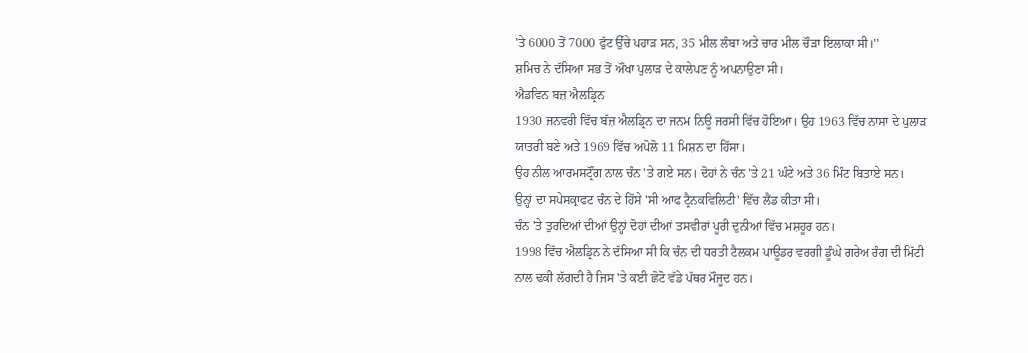'ਤੇ 6000 ਤੋਂ 7000 ਫੁੱਟ ਉੱਚੇ ਪਹਾੜ ਸਨ, 35 ਮੀਲ ਲੰਬਾ ਅਤੇ ਚਾਰ ਮੀਲ ਚੌੜਾ ਇਲਾਕਾ ਸੀ।''
ਸ਼ਮਿਚ ਨੇ ਦੱਸਿਆ ਸਭ ਤੋਂ ਔਖਾ ਪੁਲਾੜ ਦੇ ਕਾਲੇਪਣ ਨੂੰ ਅਪਨਾਉਣਾ ਸੀ।
ਐਡਵਿਨ ਬਜ਼ ਐਲਡ੍ਰਿਨ
1930 ਜਨਵਰੀ ਵਿੱਚ ਬੱਜ਼ ਐਲਡ੍ਰਿਨ ਦਾ ਜਨਮ ਨਿਊ ਜਰਸੀ ਵਿੱਚ ਹੋਇਆ। ਉਹ 1963 ਵਿੱਚ ਨਾਸਾ ਦੇ ਪੁਲਾੜ ਯਾਤਰੀ ਬਣੇ ਅਤੇ 1969 ਵਿੱਚ ਅਪੋਲੋ 11 ਮਿਸ਼ਨ ਦਾ ਹਿੱਸਾ।
ਉਹ ਨੀਲ ਆਰਮਸਟ੍ਰੌਂਗ ਨਾਲ ਚੰਨ 'ਤੇ ਗਏ ਸਨ। ਦੋਹਾਂ ਨੇ ਚੰਨ 'ਤੇ 21 ਘੰਟੇ ਅਤੇ 36 ਮਿੰਟ ਬਿਤਾਏ ਸਨ।
ਉਨ੍ਹਾਂ ਦਾ ਸਪੇਸਕ੍ਰਾਫਟ ਚੰਨ ਦੇ ਹਿੱਸੇ 'ਸੀ ਆਫ ਟ੍ਰੈਨਕਵਿਲਿਟੀ' ਵਿੱਚ ਲੈਂਡ ਕੀਤਾ ਸੀ।
ਚੰਨ 'ਤੇ ਤੁਰਦਿਆਂ ਦੀਆਂ ਉਨ੍ਹਾਂ ਦੋਹਾਂ ਦੀਆਂ ਤਸਵੀਰਾਂ ਪੂਰੀ ਦੁਨੀਆਂ ਵਿੱਚ ਮਸ਼ਹੂਰ ਹਨ।
1998 ਵਿੱਚ ਐਲਡ੍ਰਿਨ ਨੇ ਦੱਸਿਆ ਸੀ ਕਿ ਚੰਨ ਦੀ ਧਰਤੀ ਟੈਲਕਮ ਪਾਊਡਰ ਵਰਗੀ ਡੂੰਘੇ ਗਰੇਅ ਰੰਗ ਦੀ ਮਿੱਟੀ ਨਾਲ ਢਕੀ ਲੱਗਦੀ ਹੈ ਜਿਸ 'ਤੇ ਕਈ ਛੋਟੋ ਵੱਡੇ ਪੱਥਰ ਮੌਜੂਦ ਹਨ।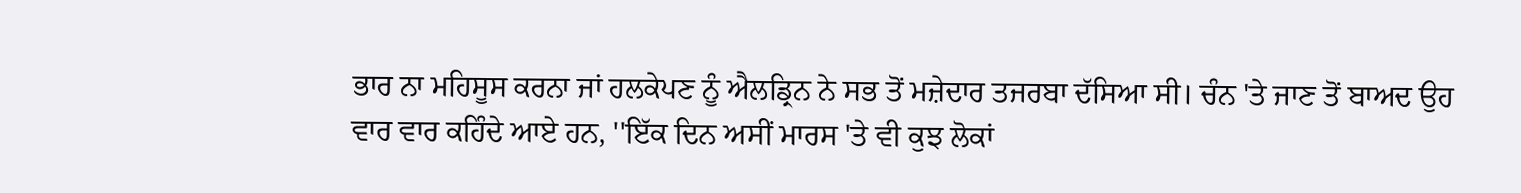ਭਾਰ ਨਾ ਮਹਿਸੂਸ ਕਰਨਾ ਜਾਂ ਹਲਕੇਪਣ ਨੂੰ ਐਲਡ੍ਰਿਨ ਨੇ ਸਭ ਤੋਂ ਮਜ਼ੇਦਾਰ ਤਜਰਬਾ ਦੱਸਿਆ ਸੀ। ਚੰਨ 'ਤੇ ਜਾਣ ਤੋਂ ਬਾਅਦ ਉਹ ਵਾਰ ਵਾਰ ਕਹਿੰਦੇ ਆਏ ਹਨ, ''ਇੱਕ ਦਿਨ ਅਸੀਂ ਮਾਰਸ 'ਤੇ ਵੀ ਕੁਝ ਲੋਕਾਂ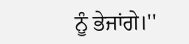ਨੂੰ ਭੇਜਾਂਗੇ।''